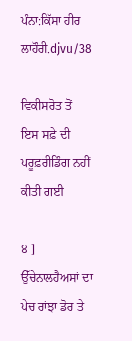ਪੰਨਾ:ਕਿੱਸਾ ਹੀਰ ਲਾਹੌਰੀ.djvu/38

ਵਿਕੀਸਰੋਤ ਤੋਂ
ਇਸ ਸਫ਼ੇ ਦੀ ਪਰੂਫ਼ਰੀਡਿੰਗ ਨਹੀਂ ਕੀਤੀ ਗਈ

੪ ] ਉੱਚੇਨਾਲਹੈਅਸਾਂ ਦਾ ਪੇਚ ਰਾਂਝਾ ਡੋਰ ਤੇ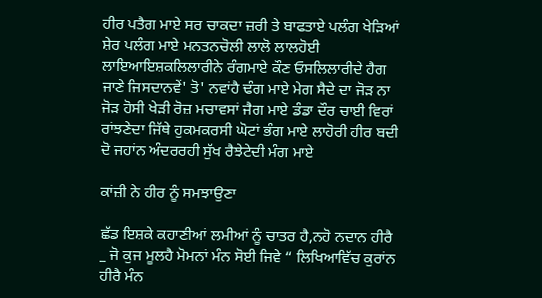ਹੀਰ ਪਤੈਗ ਮਾਏ ਸਰ ਚਾਕਦਾ ਜ਼ਰੀ ਤੇ ਬਾਫਤਾਏ ਪਲੰਗ ਖੇੜਿਆਂ ਸ਼ੇਰ ਪਲੰਗ ਮਾਏ ਮਨਤਨਚੋਲੀ ਲਾਲੋ ਲਾਲਹੋਈ ਲਾਇਆਇਸ਼ਕਲਿਲਾਰੀਨੇ ਰੰਗਮਾਏ ਕੌਣ ਓਸਲਿਲਾਰੀਦੇ ਹੈਗ ਜਾਣੇ ਜਿਸਦਾਨਵੇਂ' ਤੋ' ਨਵਾਂਹੈ ਢੰਗ ਮਾਏ ਮੇਗ ਸੈਦੇ ਦਾ ਜੋੜ ਨਾ ਜੋੜ ਹੋਸੀ ਖੇੜੀ ਰੋਜ਼ ਮਚਾਵਸਾਂ ਜੈਗ ਮਾਏ ਡੰਡਾ ਦੌਰ ਚਾਈ ਵਿਰਾਂ ਰਾਂਝਣੇਦਾ ਜਿੱਥੇ ਹੁਕਮਕਰਸੀ ਘੋਟਾਂ ਭੰਗ ਮਾਏ ਲਾਹੋਰੀ ਹੀਰ ਬਦੀ ਦੋ ਜਹਾਂਨ ਅੰਦਰਰਹੀ ਸੁੱਖ ਰੈਝੇਟੇਦੀ ਮੰਗ ਮਾਏ

ਕਾਂਜ਼ੀ ਨੇ ਹੀਰ ਨੂੰ ਸਮਝਾਉਣਾ

ਛੱਡ ਇਸ਼ਕੇ ਕਹਾਣੀਆਂ ਲਮੀਆਂ ਨੂੰ ਚਾਤਰ ਹੈ,ਨਹੋ ਨਦਾਨ ਹੀਰੈ _ ਜੋ ਕੁਜ ਮੂਲਹੈ ਮੋਮਨਾਂ ਮੰਨ ਸੋਈ ਜਿਵੇ “ ਲਿਖਿਆਵਿੱਚ ਕੁਰਾਂਨ ਹੀਰੈ ਮੰਨ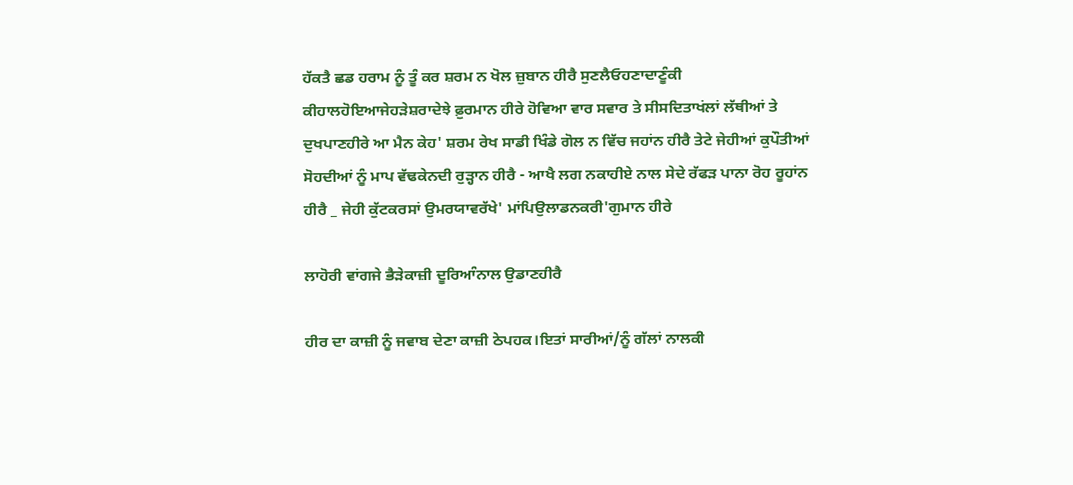ਹੱਕਤੈ ਛਡ ਹਰਾਮ ਨੂੰ ਤੂੰ ਕਰ ਸ਼ਰਮ ਨ ਖੋਲ ਜ਼ੁਬਾਨ ਹੀਰੈ ਸੁਣਲੈਓਹਣਾਦਾਣੂੰਕੀ ਕੀਹਾਲਹੋਇਆਜੇਹੜੇਸ਼ਰਾਦੇਝੇ ਫ਼ੁਰਮਾਨ ਹੀਰੇ ਹੋਵਿਆ ਵਾਰ ਸਵਾਰ ਤੇ ਸੀਸਦਿਤਾਖਂਲਾਂ ਲੱਥੀਆਂ ਤੇ ਦੁਖਪਾਣਹੀਰੇ ਆ ਮੈਨ ਕੇਹ' ਸ਼ਰਮ ਰੇਖ ਸਾਡੀ ਖਿੰਡੇ ਗੋਲ ਨ ਵਿੱਚ ਜਹਾਂਨ ਹੀਰੈ ਤੇਟੇ ਜੇਹੀਆਂ ਕੁਪੌਤੀਆਂ ਸੋਹਦੀਆਂ ਨੂੰ ਮਾਪ ਵੱਢਕੇਨਦੀ ਰੁੜ੍ਹਾਨ ਹੀਰੈ - ਆਖੈ ਲਗ ਨਕਾਹੀਏ ਨਾਲ ਸੇਦੇ ਰੱਫੜ ਪਾਨਾ ਰੋਹ ਰੂਹਾਂਨ ਹੀਰੈ _ ਜੇਹੀ ਕੁੱਟਕਰਸਾਂ ਉਮਰਯਾਵਰੱਖੇ' ਮਾਂਪਿਉਲਾਡਨਕਰੀ'ਗੁਮਾਨ ਹੀਰੇ

ਲਾਹੋਰੀ ਵਾਂਗਜੇ ਭੈੜੇਕਾਜ਼ੀ ਦੂਰਿਆੰਨਾਲ ਉਡਾਣਹੀਰੈ

ਹੀਰ ਦਾ ਕਾਜ਼ੀ ਨੂੰ ਜਵਾਬ ਦੇਣਾ ਕਾਜ਼ੀ ਠੇਪਹਕ।ਇਤਾਂ ਸਾਰੀਆਂ/ਨੂੰ ਗੱਲਾਂ ਨਾਲਕੀ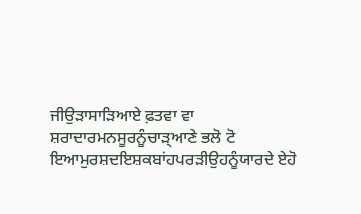ਜੀਉੜਾਸਾੜਿਆਏ ਫ਼ਤਵਾ ਵਾ ਸ਼ਰਾਦਾਰਮਨਸੂਰਨੂੰਚਾੜ੍ਆਣੇ ਭਲੋ ਟੋ ਇਆਮੁਰਸ਼ਦਇਸ਼ਕਬਾਂਹਪਰੜੀਉਹਨੂੰਯਾਰਦੇ ਏਹੋ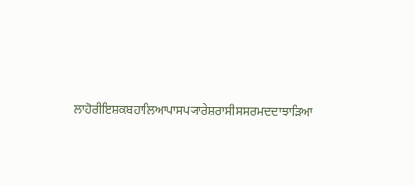ਲਾਹੋਰੀਇਸ਼ਕਬਹਾਲਿਆਪਾਸਪ੍ਯਾਰੇਸ਼ਰਾਸੀਸਸਰਮਦਦਾਝਾੜਿਆ